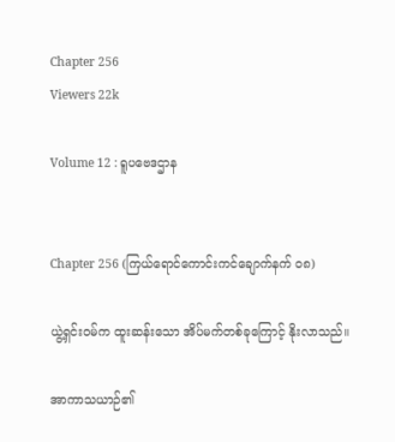Chapter 256
Viewers 22k

Volume 12 : ရူပဗေဒဌာန


Chapter 256 (ကြယ်ရောင်ကောင်းကင်ချောက်နက် ၀၈)

ယွဲ့ရှင်းဝမ်က ထူးဆန်းသော အိပ်မက်တစ်ခုကြောင့် နိုးလာသည်။

အာကာသယာဉ်၏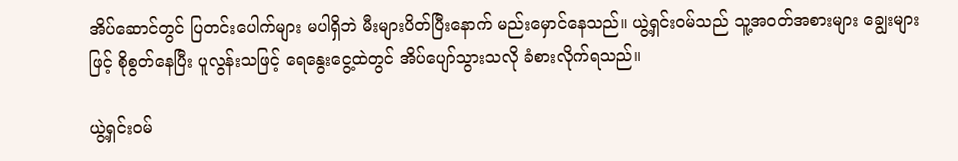အိပ်ဆောင်တွင် ပြတင်းပေါက်များ မပါရှိဘဲ မီးများပိတ်ပြီးနောက် မည်းမှောင်နေသည်။ ယွဲ့ရှင်းဝမ်သည် သူ့အဝတ်အစားများ ချွေးများဖြင့် စိုစွတ်နေပြီး ပူလွန်းသဖြင့် ရေနွေးငွေ့ထဲတွင် အိပ်ပျော်သွားသလို ခံစားလိုက်ရသည်။

ယွဲ့ရှင်းဝမ်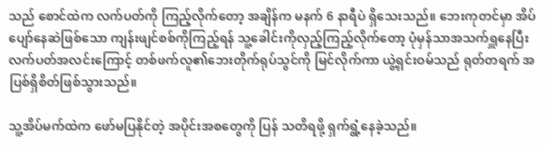သည် စောင်ထဲက လက်ပတ်ကို ကြည့်လိုက်တော့ အချိန်က မနက် 6 နာရီပဲ ရှိသေးသည်။ ဘေးကုတင်မှာ အိပ်ပျော်နေဆဲဖြစ်သော ကျန်းဖျင်စစ်ကိုကြည့်ရန် သူ့ခေါင်းကိုလှည့်ကြည့်လိုက်တော့ ပုံမှန်သာအသက်ရှူနေပြီး လက်ပတ်အလင်းကြောင့် တစ်ဖက်လူ၏ဘေးတိုက်ရုပ်သွင်ကို မြင်လိုက်ကာ ယွဲ့ရှင်းဝမ်သည် ရုတ်တရက် အပြစ်ရှိစိတ်ဖြစ်သွားသည်။

သူ့အိပ်မက်ထဲက ဖော်မပြနိုင်တဲ့ အပိုင်းအစတွေကို ပြန် သတိရဖို့ ရှက်ရွံ့နေခဲ့သည်။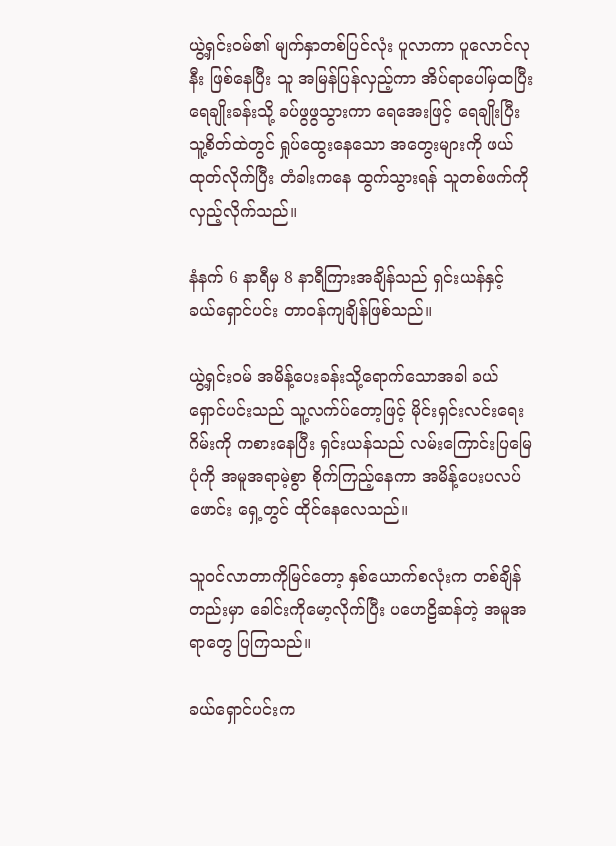ယွဲ့ရှင်းဝမ်၏ မျက်နှာတစ်ပြင်လုံး ပူလာကာ ပူလောင်လုနီး ဖြစ်နေပြီး သူ အမြန်ပြန်လှည့်ကာ အိပ်ရာပေါ်မှထပြီး ရေချိုးခန်းသို့ ခပ်ဖွဖွသွားကာ ရေအေးဖြင့် ရေချိုးပြီး သူ့စိတ်ထဲတွင် ရှုပ်ထွေးနေသော အတွေးများကို ဖယ်ထုတ်လိုက်ပြီး တံခါးကနေ ထွက်သွားရန် သူတစ်ဖက်ကို လှည့်လိုက်သည်။

နံနက် 6 နာရီမှ 8 နာရီကြားအချိန်သည် ရှင်းယန်နှင့် ခယ်ရှောင်ပင်း တာဝန်ကျချိန်ဖြစ်သည်။

ယွဲ့ရှင်းဝမ် အမိန့်ပေးခန်းသို့ရောက်သောအခါ ခယ်ရှောင်ပင်းသည် သူ့လက်ပ်တော့ဖြင့် မိုင်းရှင်းလင်းရေးဂိမ်းကို ကစားနေပြီး ရှင်းယန်သည် လမ်းကြောင်းပြမြေပုံကို အမူအရာမဲ့စွာ စိုက်ကြည့်နေကာ အမိန့်ပေးပလပ်ဖောင်း ရှေ့တွင် ထိုင်နေလေသည်။

သူဝင်လာတာကိုမြင်တော့ နှစ်ယောက်စလုံးက တစ်ချိန် တည်းမှာ ခေါင်းကိုမော့လိုက်ပြီး ပဟေဠိဆန်တဲ့ အမူအရာတွေ ပြကြသည်။

ခယ်ရှောင်ပင်းက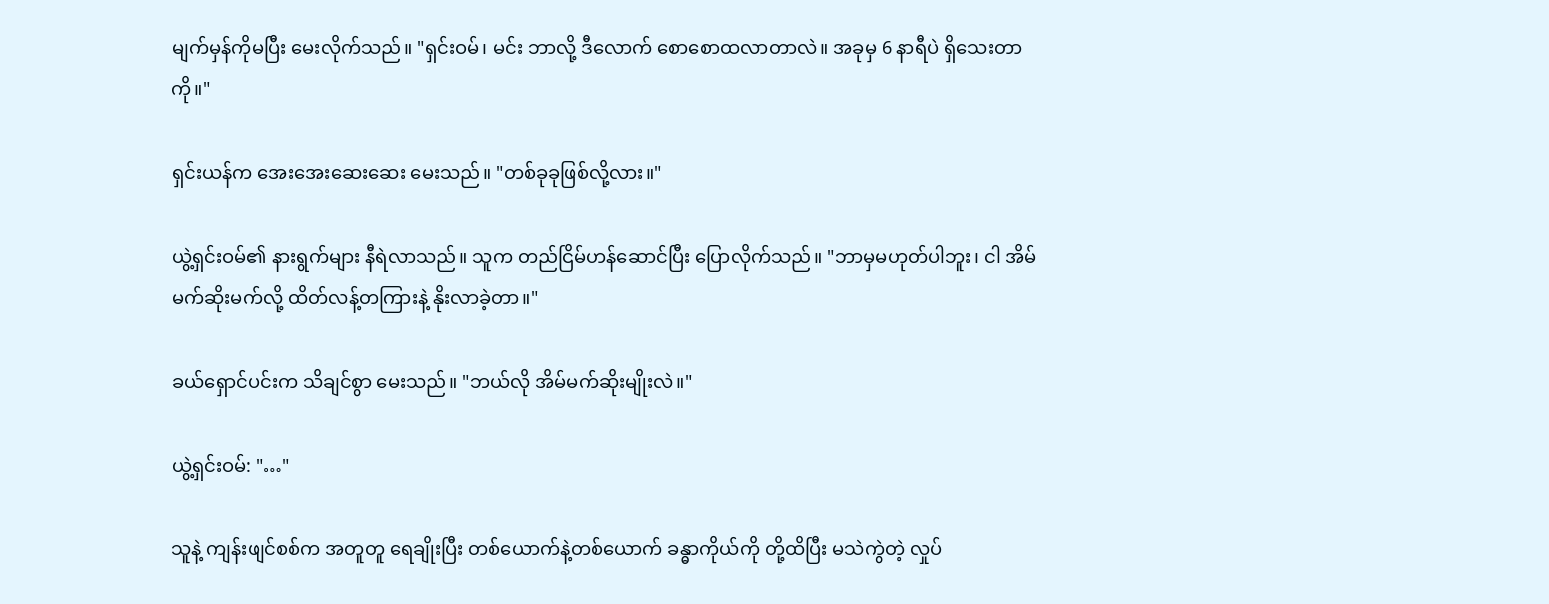မျက်မှန်ကိုမပြီး မေးလိုက်သည်။ "ရှင်းဝမ်၊ မင်း ဘာလို့ ဒီလောက် စောစောထလာတာလဲ။ အခုမှ 6 နာရီပဲ ရှိသေးတာကို။"

ရှင်းယန်က အေးအေးဆေးဆေး မေးသည်။ "တစ်ခုခုဖြစ်လို့လား။"

ယွဲ့ရှင်းဝမ်၏ နားရွက်များ နီရဲလာသည်။ သူက တည်ငြိမ်ဟန်ဆောင်ပြီး ပြောလိုက်သည်။ "ဘာမှမဟုတ်ပါဘူး၊ ငါ အိမ်မက်ဆိုးမက်လို့ ထိတ်လန့်တကြားနဲ့ နိုးလာခဲ့တာ။"

ခယ်ရှောင်ပင်းက သိချင်စွာ မေးသည်။ "ဘယ်လို အိမ်မက်ဆိုးမျိုးလဲ။"

ယွဲ့ရှင်းဝမ်: "…"

သူနဲ့ ကျန်းဖျင်စစ်က အတူတူ ရေချိုးပြီး တစ်ယောက်နဲ့တစ်ယောက် ခန္ဓာကိုယ်ကို တို့ထိပြီး မသဲကွဲတဲ့ လှုပ်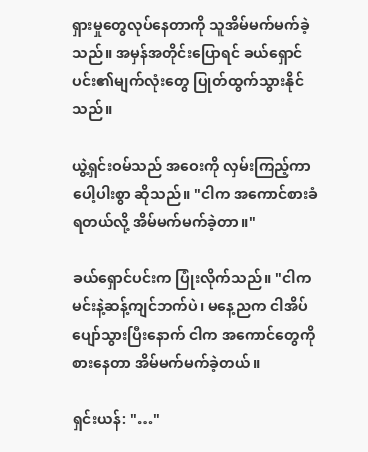ရှားမှုတွေလုပ်နေတာကို သူအိမ်မက်မက်ခဲ့သည်။ အမှန်အတိုင်းပြောရင် ခယ်ရှောင်ပင်း၏မျက်လုံးတွေ ပြုတ်ထွက်သွားနိုင်သည်။

ယွဲ့ရှင်းဝမ်သည် အဝေးကို လှမ်းကြည့်ကာ ပေါ့ပါးစွာ ဆိုသည်။ "ငါက အကောင်စားခံရတယ်လို့ အိမ်မက်မက်ခဲ့တာ။"

ခယ်ရှောင်ပင်းက ပြုံးလိုက်သည်။ "ငါက မင်းနဲ့ဆန့်ကျင်ဘက်ပဲ၊ မနေ့ညက ငါအိပ်ပျော်သွားပြီးနောက် ငါက အကောင်တွေကို စားနေတာ အိမ်မက်မက်ခဲ့တယ်။

ရှင်းယန်: "…"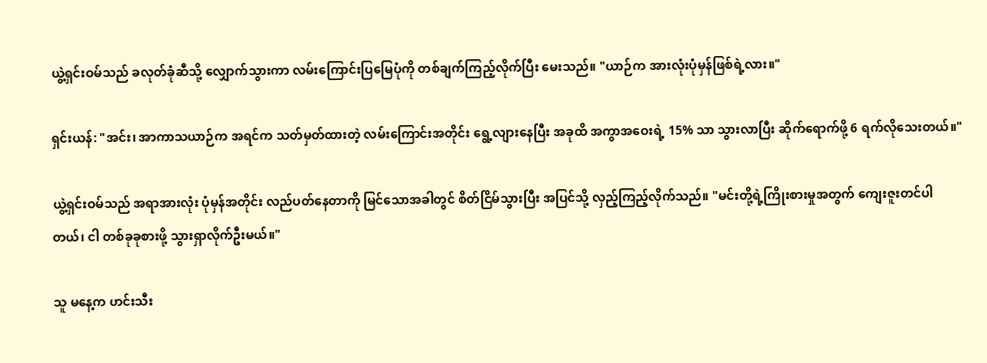ယွဲ့ရှင်းဝမ်သည် ခလုတ်ခုံဆီသို့ လျှောက်သွားကာ လမ်းကြောင်းပြမြေပုံကို တစ်ချက်ကြည့်လိုက်ပြီး မေးသည်။ "ယာဉ်က အားလုံးပုံမှန်ဖြစ်ရဲ့လား။"

ရှင်းယန်: "အင်း၊ အာကာသယာဉ်က အရင်က သတ်မှတ်ထားတဲ့ လမ်းကြောင်းအတိုင်း ရွေ့လျားနေပြီး အခုထိ အကွာအဝေးရဲ့ 15% သာ သွားလာပြီး ဆိုက်ရောက်ဖို့ 6 ရက်လိုသေးတယ်။"

ယွဲ့ရှင်းဝမ်သည် အရာအားလုံး ပုံမှန်အတိုင်း လည်ပတ်နေတာကို မြင်သောအခါတွင် စိတ်ငြိမ်သွားပြီး အပြင်သို့ လှည့်ကြည့်လိုက်သည်။ "မင်းတို့ရဲ့ကြိုးစားမှုအတွက် ကျေးဇူးတင်ပါတယ်၊ ငါ တစ်ခုခုစားဖို့ သွားရှာလိုက်ဦးမယ်။"

သူ မနေ့က ဟင်းသီး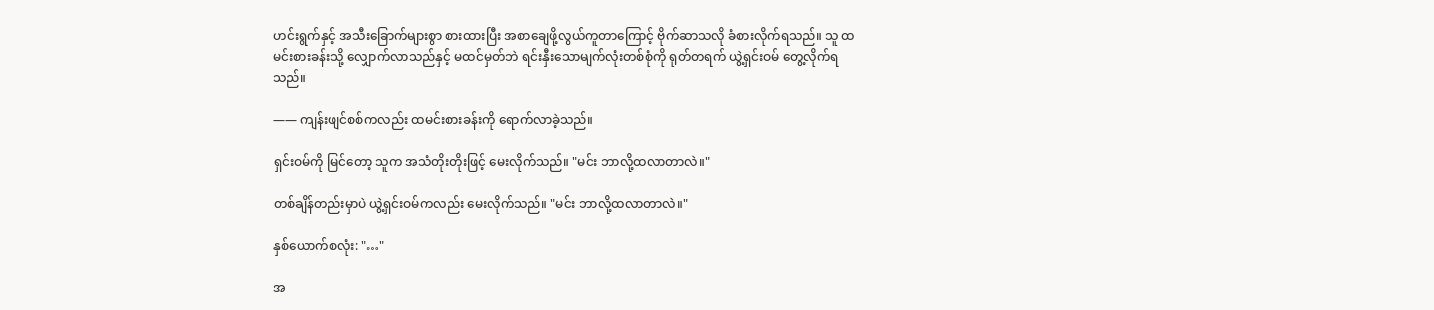ဟင်းရွက်နှင့် အသီးခြောက်များစွာ စားထားပြီး အစာချေဖို့လွယ်ကူတာကြောင့် ဗိုက်ဆာသလို ခံစားလိုက်ရသည်။ သူ ထမင်းစားခန်းသို့ လျှောက်လာသည်နှင့် မထင်မှတ်ဘဲ ရင်းနှီးသောမျက်လုံးတစ်စုံကို ရုတ်တရက် ယွဲ့ရှင်းဝမ် တွေ့လိုက်ရသည်။

—— ကျန်းဖျင်စစ်ကလည်း ထမင်းစားခန်းကို ရောက်လာခဲ့သည်။

ရှင်းဝမ်ကို မြင်တော့ သူက အသံတိုးတိုးဖြင့် မေးလိုက်သည်။ "မင်း ဘာလို့ထလာတာလဲ။"

တစ်ချိန်တည်းမှာပဲ ယွဲ့ရှင်းဝမ်ကလည်း မေးလိုက်သည်။ "မင်း ဘာလို့ထလာတာလဲ။"

နှစ်ယောက်စလုံး: "…"

အ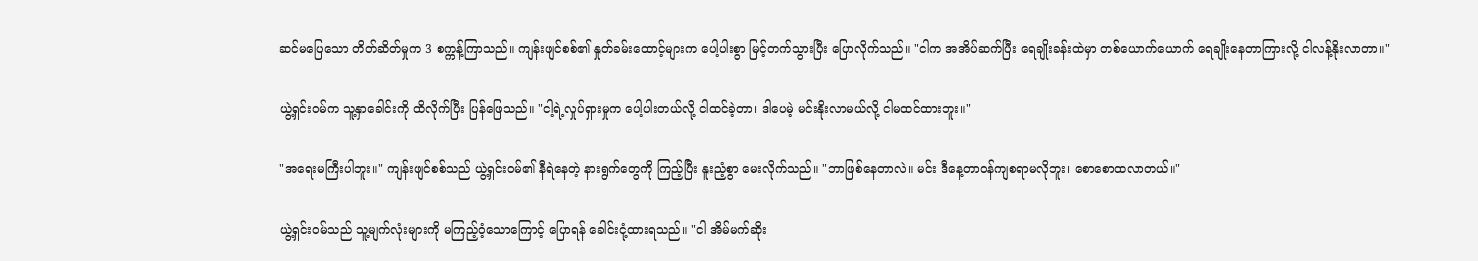ဆင်မပြေသော တိတ်ဆိတ်မှုက 3 စက္ကန့်ကြာသည်။ ကျန်းဖျင်စစ်၏ နှုတ်ခမ်းထောင့်များက ပေါ့ပါးစွာ မြင့်တက်သွားပြီး ပြောလိုက်သည်။ "ငါက အအိပ်ဆက်ပြီး ရေချိုးခန်းထဲမှာ တစ်ယောက်ယောက် ရေချိုးနေတာကြားလို့ ငါလန့်နိုးလာတာ။"

ယွဲ့ရှင်းဝမ်က သူ့နှာခေါင်းကို ထိလိုက်ပြီး ပြန်ဖြေသည်။ "ငါ့ရဲ့လှုပ်ရှားမှုက ပေါ့ပါးတယ်လို့ ငါထင်ခဲ့တာ၊ ဒါပေမဲ့ မင်းနိုးလာမယ်လို့ ငါမထင်ထားဘူး။"

"အရေးမကြီးပါဘူး။" ကျန်းဖျင်စစ်သည် ယွဲ့ရှင်းဝမ်၏ နီရဲနေတဲ့ နားရွက်တွေကို ကြည့်ပြီး နူးညံ့စွာ မေးလိုက်သည်။ "ဘာဖြစ်နေတာလဲ။ မင်း ဒီနေ့တာဝန်ကျစရာမလိုဘူး၊ စောစောထလာတယ်။"

ယွဲ့ရှင်းဝမ်သည် သူ့မျက်လုံးများကို မကြည့်ဝံ့သောကြောင့် ပြောရန် ခေါင်းငုံ့ထားရသည်။ "ငါ အိမ်မက်ဆိုး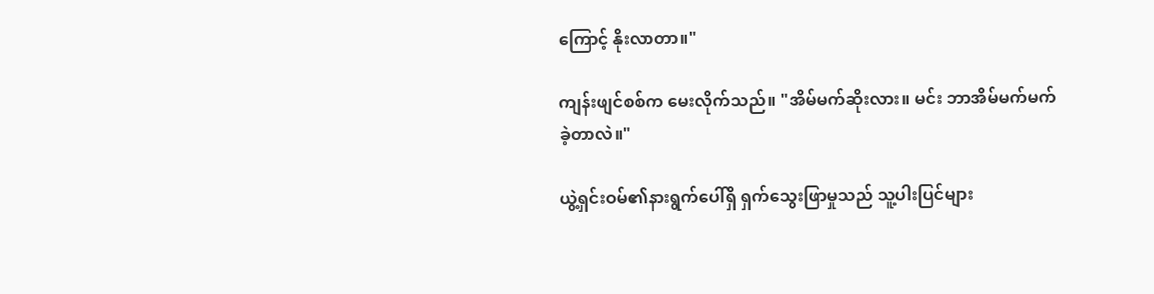ကြောင့် နိုးလာတာ။"

ကျန်းဖျင်စစ်က မေးလိုက်သည်။ "အိမ်မက်ဆိုးလား။ မင်း ဘာအိမ်မက်မက်ခဲ့တာလဲ။"

ယွဲ့ရှင်းဝမ်၏နားရွက်ပေါ်ရှိ ရှက်သွေးဖြာမှုသည် သူ့ပါးပြင်များ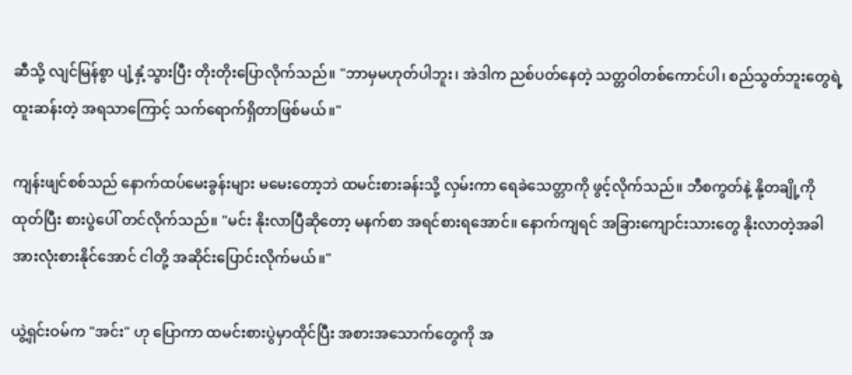ဆီသို့ လျင်မြန်စွာ ပျံ့နှံ့သွားပြီး တိုးတိုးပြောလိုက်သည်။ "ဘာမှမဟုတ်ပါဘူး၊ အဲဒါက ညစ်ပတ်နေတဲ့ သတ္တဝါတစ်ကောင်ပါ၊ စည်သွတ်ဘူးတွေရဲ့ ထူးဆန်းတဲ့ အရသာကြောင့် သက်ရောက်ရှိတာဖြစ်မယ်။"

ကျန်းဖျင်စစ်သည် နောက်ထပ်မေးခွန်းများ မမေးတော့ဘဲ ထမင်းစားခန်းသို့ လှမ်းကာ ရေခဲသေတ္တာကို ဖွင့်လိုက်သည်။ ဘီစကွတ်နဲ့ နို့တချို့ကို ထုတ်ပြီး စားပွဲပေါ် တင်လိုက်သည်။ "မင်း နိုးလာပြီဆိုတော့ မနက်စာ အရင်စားရအောင်။ နောက်ကျရင် အခြားကျောင်းသားတွေ နိုးလာတဲ့အခါ အားလုံးစားနိုင်အောင် ငါတို့ အဆိုင်းပြောင်းလိုက်မယ်။"

ယွဲ့ရှင်းဝမ်က "အင်း" ဟု ပြောကာ ထမင်းစားပွဲမှာထိုင်ပြီး အစားအသောက်တွေကို အ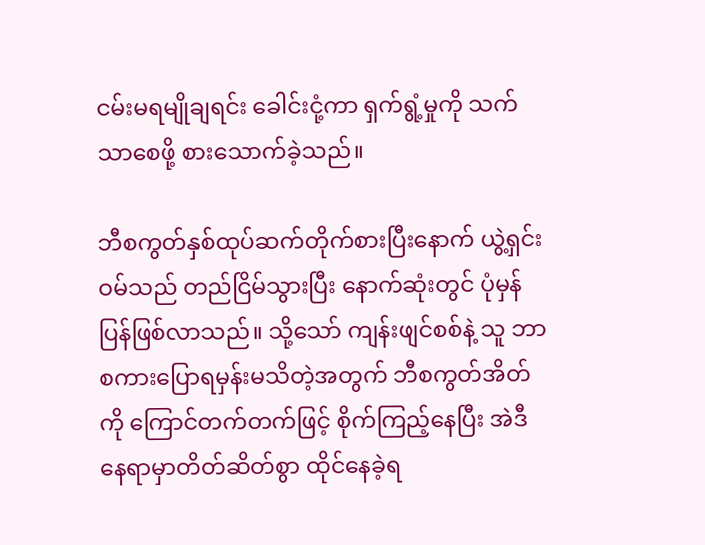ငမ်းမရမျိုချရင်း ခေါင်းငုံ့ကာ ရှက်ရွံ့မှုကို သက်သာစေဖို့ စားသောက်ခဲ့သည်။

ဘီစကွတ်နှစ်ထုပ်ဆက်တိုက်စားပြီးနောက် ယွဲ့ရှင်းဝမ်သည် တည်ငြိမ်သွားပြီး နောက်ဆုံးတွင် ပုံမှန်ပြန်ဖြစ်လာသည်။ သို့သော် ကျန်းဖျင်စစ်နဲ့ သူ ဘာစကားပြောရမှန်းမသိတဲ့အတွက် ဘီစကွတ်အိတ်ကို ကြောင်တက်တက်ဖြင့် စိုက်ကြည့်နေပြီး အဲဒီနေရာမှာတိတ်ဆိတ်စွာ ထိုင်နေခဲ့ရ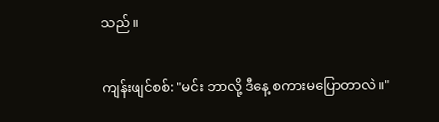သည်။

ကျန်းဖျင်စစ်: "မင်း ဘာလို့ ဒီနေ့ စကားမပြောတာလဲ။"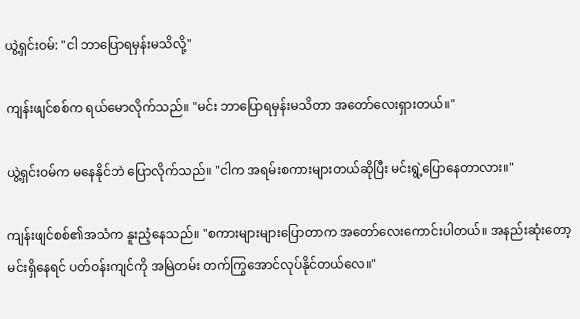ယွဲ့ရှင်းဝမ်: "ငါ ဘာပြောရမှန်းမသိလို့"

ကျန်းဖျင်စစ်က ရယ်မောလိုက်သည်။ "မင်း ဘာပြောရမှန်းမသိတာ အတော်လေးရှားတယ်။"

ယွဲ့ရှင်းဝမ်က မနေနိုင်ဘဲ ပြောလိုက်သည်။ "ငါက အရမ်းစကားများတယ်ဆိုပြီး မင်းရွဲ့ပြောနေတာလား။"

ကျန်းဖျင်စစ်၏အသံက နူးညံ့နေသည်။ "စကားများများပြောတာက အတော်လေးကောင်းပါတယ်။ အနည်းဆုံးတော့ မင်းရှိနေရင် ပတ်ဝန်းကျင်ကို အမြဲတမ်း တက်ကြွအောင်လုပ်နိုင်တယ်လေ။"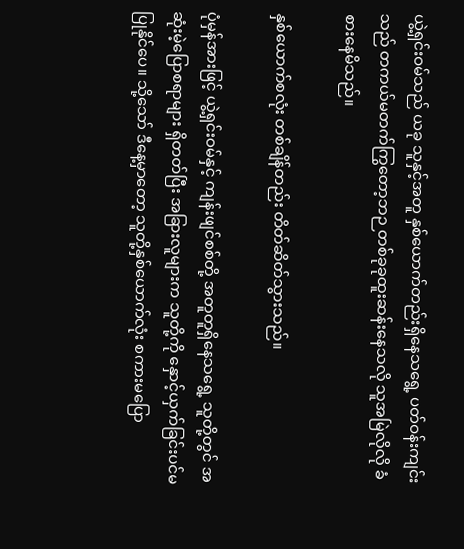ယွဲ့ရှင်းဝမ်သည် ယခု သူနှင့်အတူ နှစ်ယောက်တည်းရှိနေသရွေ့ ပတ်ဝန်းကျင်းသည် တကယ်မတက်ကြွတော့ဘဉ တစ်ခုခုထူးဆန်းနေသလို သူအမြဲလိုလို ခံစားနေမိသည်။

နှစ်ယောက်စလုံး တစ်ချိန်တည်း တိတ်ဆိတ်သွားသည်။

ပုံမှန်အားဖြင့် ယွဲ့ရှင်းဝမ်နှင့် ကျန်းဖျင်စစ်တို့ အတူတူရှိနေသရွေ့ သူတို့တွင် အဆုံးမဲ့ပြောစရာများ ရှိတတ်ပြီး အခြားလူများက သူတို့ကို နှောင့်ယှက်ခြင်းပင်မပြုနိုင်ပေ။ သို့သော် ဒီနေ့မှာတော့ သူတို့နှစ်ယောက်လုံး စကားမပြော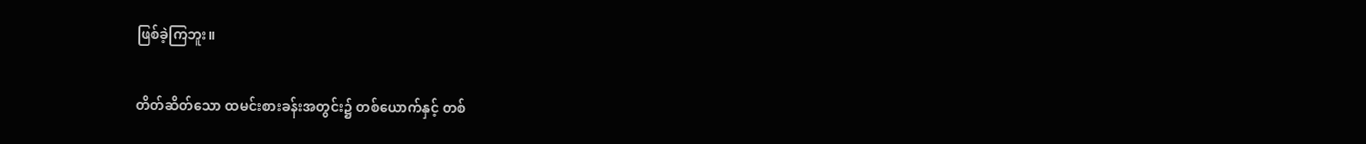ဖြစ်ခဲ့ကြဘူး။

တိတ်ဆိတ်သော ထမင်းစားခန်းအတွင်း၌ တစ်ယောက်နှင့် တစ်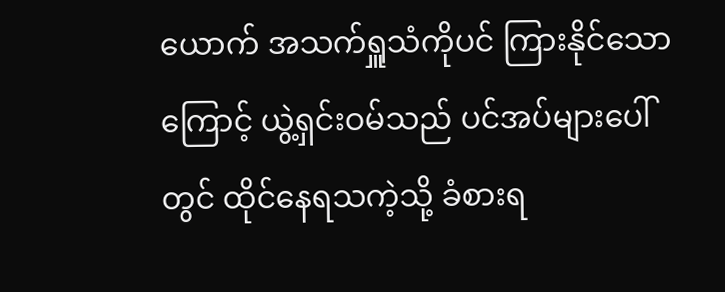ယောက် အသက်ရှူသံကိုပင် ကြားနိုင်သောကြောင့် ယွဲ့ရှင်းဝမ်သည် ပင်အပ်များပေါ်တွင် ထိုင်နေရသကဲ့သို့ ခံစားရ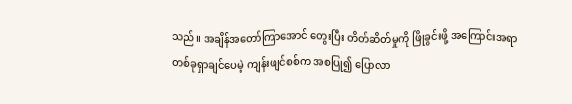သည်။ အချိန်အတော်ကြာအောင် တွေးပြီး တိတ်ဆိတ်မှုကို ဖြိုခွင်းဖို့ အကြောင်းအရာတစ်ခုရှာချင်ပေမဲ့ ကျန်းဖျင်စစ်က အစပြု၍ ပြောလာ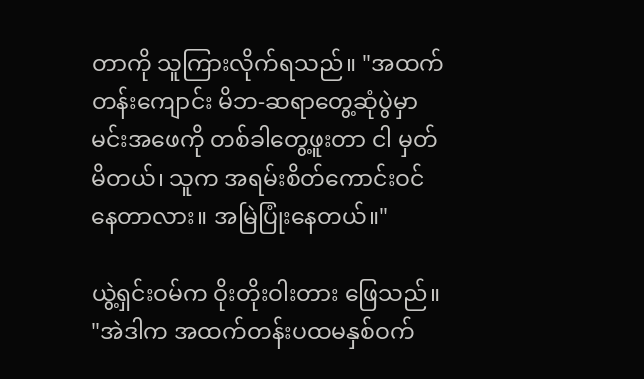တာကို သူကြားလိုက်ရသည်။ "အထက်တန်းကျောင်း မိဘ-ဆရာတွေ့ဆုံပွဲမှာ မင်းအဖေကို တစ်ခါတွေ့ဖူးတာ ငါ မှတ်မိတယ်၊ သူက အရမ်းစိတ်ကောင်းဝင်နေတာလား။ အမြဲပြုံးနေတယ်။"

ယွဲ့ရှင်းဝမ်က ဝိုးတိုးဝါးတား ဖြေသည်။ "အဲဒါက အထက်တန်းပထမနှစ်ဝက်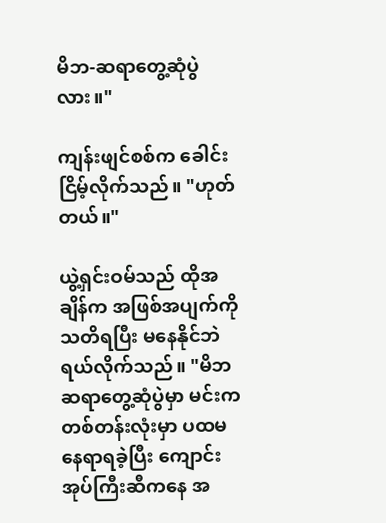မိဘ-ဆရာတွေ့ဆုံပွဲလား။"

ကျန်းဖျင်စစ်က ခေါင်းငြိမ့်လိုက်သည်။ "ဟုတ်တယ်။"

ယွဲ့ရှင်းဝမ်သည် ထိုအချိန်က အဖြစ်အပျက်ကို သတိရပြီး မနေနိုင်ဘဲ ရယ်လိုက်သည်။ "မိဘဆရာတွေ့ဆုံပွဲမှာ မင်းက တစ်တန်းလုံးမှာ ပထမနေရာရခဲ့ပြီး ကျောင်းအုပ်ကြီးဆီကနေ အ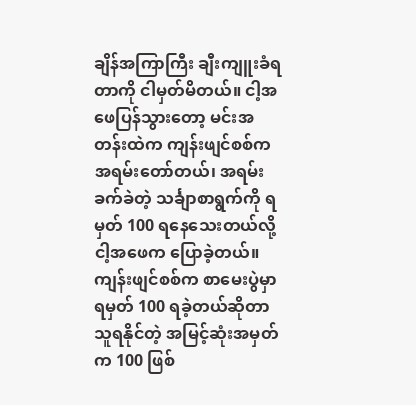ချိန်အကြာကြီး ချီးကျူးခံရတာကို ငါမှတ်မိတယ်။ ငါ့အဖေပြန်သွားတော့ မင်းအတန်းထဲက ကျန်းဖျင်စစ်က အရမ်းတော်တယ်၊ အရမ်းခက်ခဲတဲ့ သင်္ချာစာရွက်ကို ရမှတ် 100 ရနေသေးတယ်လို့ ငါ့အဖေက ပြောခဲ့တယ်။ ကျန်းဖျင်စစ်က စာမေးပွဲမှာ ရမှတ် 100 ရခဲ့တယ်ဆိုတာ သူရနိုင်တဲ့ အမြင့်ဆုံးအမှတ်က 100 ဖြစ်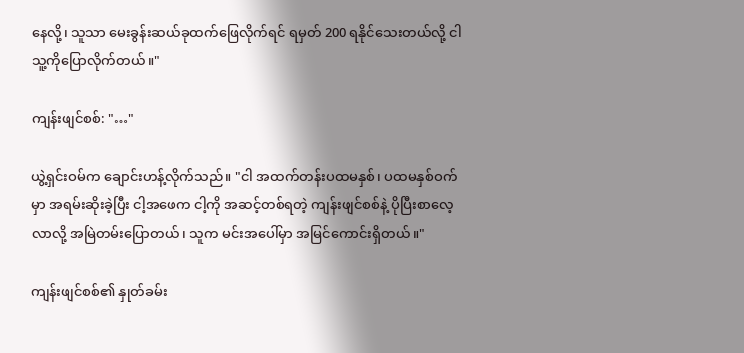နေလို့၊ သူသာ မေးခွန်းဆယ်ခုထက်ဖြေလိုက်ရင် ရမှတ် 200 ရနိုင်သေးတယ်လို့ ငါသူ့ကိုပြောလိုက်တယ်။"

ကျန်းဖျင်စစ်: "…"

ယွဲ့ရှင်းဝမ်က ချောင်းဟန့်လိုက်သည်။ "ငါ အထက်တန်းပထမနှစ်၊ ပထမနှစ်ဝက်မှာ အရမ်းဆိုးခဲ့ပြီး ငါ့အဖေက ငါ့ကို အဆင့်တစ်ရတဲ့ ကျန်းဖျင်စစ်နဲ့ ပိုပြီးစာလေ့လာလို့ အမြဲတမ်းပြောတယ်၊ သူက မင်းအပေါ်မှာ အမြင်ကောင်းရှိတယ်။"

ကျန်းဖျင်စစ်၏ နှုတ်ခမ်း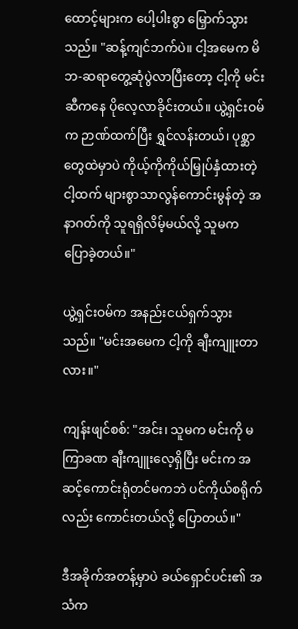ထောင့်များက ပေါ့ပါးစွာ မြှောက်သွားသည်။ "ဆန့်ကျင်ဘက်ပဲ။ ငါ့အမေက မိဘ-ဆရာတွေ့ဆုံပွဲလာပြီးတော့ ငါ့ကို မင်းဆီကနေ ပိုလေ့လာခိုင်းတယ်။ ယွဲ့ရှင်းဝမ်က ဉာဏ်ထက်ပြီး ရွှင်လန်းတယ်၊ ပုစ္ဆာတွေထဲမှာပဲ ကိုယ့်ကိုကိုယ်မြှုပ်နှံထားတဲ့ငါ့ထက် များစွာသာလွန်ကောင်းမွန်တဲ့ အနာဂတ်ကို သူရရှိလိမ့်မယ်လို့ သူမက ပြောခဲ့တယ်။"

ယွဲ့ရှင်းဝမ်က အနည်းငယ်ရှက်သွားသည်။ "မင်းအမေက ငါ့ကို ချီးကျူးတာလား။"

ကျန်းဖျင်စစ်: "အင်း၊ သူမက မင်းကို မကြာခဏ ချီးကျူးလေ့ရှိပြီး မင်းက အဆင့်ကောင်းရုံတင်မကဘဲ ပင်ကိုယ်စရိုက်လည်း ကောင်းတယ်လို့ ပြောတယ်။"

ဒီအခိုက်အတန့်မှာပဲ ခယ်ရှောင်ပင်း၏ အသံက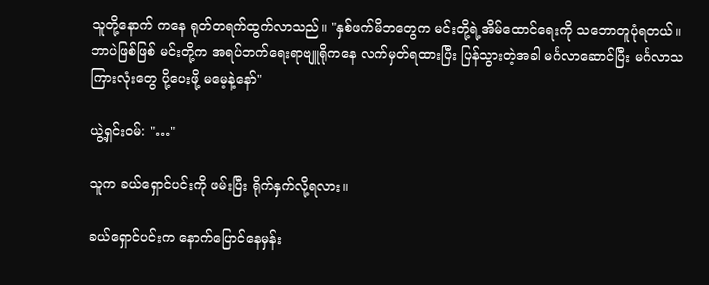သူတို့နောက် ကနေ ရုတ်တရက်ထွက်လာသည်။ "နှစ်ဖက်မိဘတွေက မင်းတို့ရဲ့အိမ်ထောင်ရေးကို သဘောတူပုံရတယ်။ ဘာပဲဖြစ်ဖြစ် မင်းတို့က အရပ်ဘက်ရေးရာဗျူရိုကနေ လက်မှတ်ရထားပြီး ပြန်သွားတဲ့အခါ မင်္ဂလာဆောင်ပြီး မင်္ဂလာသကြားလုံးတွေ ပို့ပေးဖို့ မမေ့နဲ့နော်"

ယွဲ့ရှင်းဝမ်: "…"

သူက ခယ်ရှောင်ပင်းကို ဖမ်းပြီး ရိုက်နှက်လို့ရလား။

ခယ်ရှောင်ပင်းက နောက်ပြောင်နေမှန်း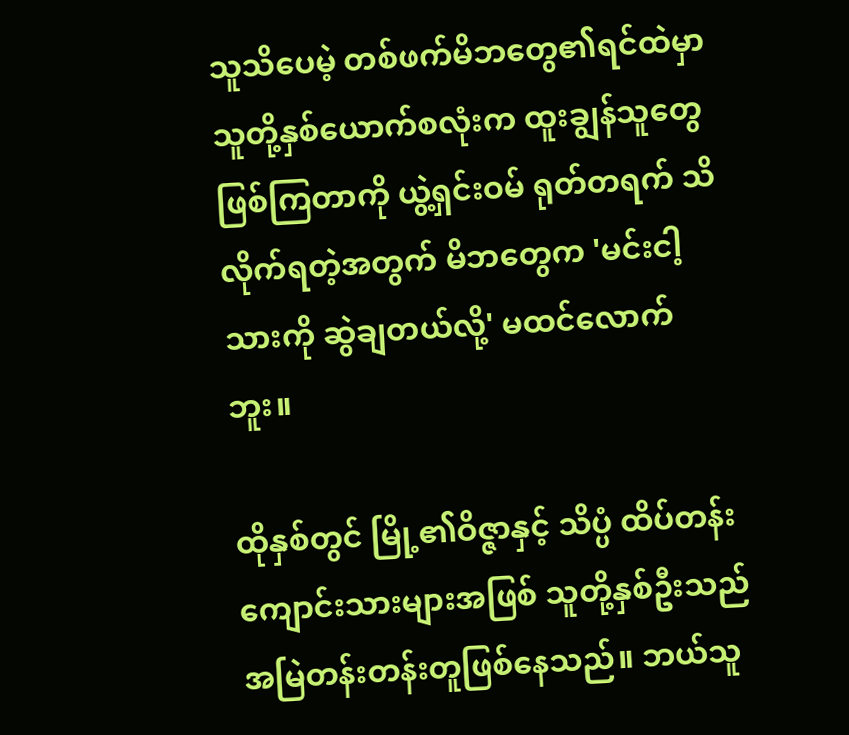သူသိပေမဲ့ တစ်ဖက်မိဘတွေ၏ရင်ထဲမှာ သူတို့နှစ်ယောက်စလုံးက ထူးချွန်သူတွေဖြစ်ကြတာကို ယွဲ့ရှင်းဝမ် ရုတ်တရက် သိလိုက်ရတဲ့အတွက် မိဘတွေက 'မင်းငါ့သားကို ဆွဲချတယ်လို့' မထင်လောက်ဘူး။

ထိုနှစ်တွင် မြို့၏ဝိဇ္ဇာနှင့် သိပ္ပံ ထိပ်တန်းကျောင်းသားများအဖြစ် သူတို့နှစ်ဦးသည် အမြဲတန်းတန်းတူဖြစ်နေသည်။ ဘယ်သူ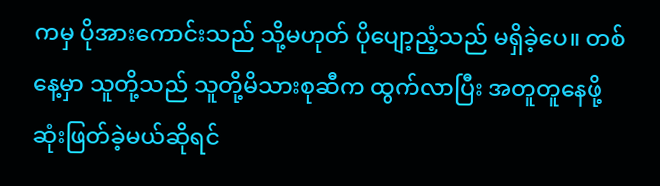ကမှ ပိုအားကောင်းသည် သို့မဟုတ် ပိုပျော့ညံ့သည် မရှိခဲ့ပေ။ တစ်နေ့မှာ သူတို့သည် သူတို့မိသားစုဆီက ထွက်လာပြီး အတူတူနေဖို့ ဆုံးဖြတ်ခဲ့မယ်ဆိုရင်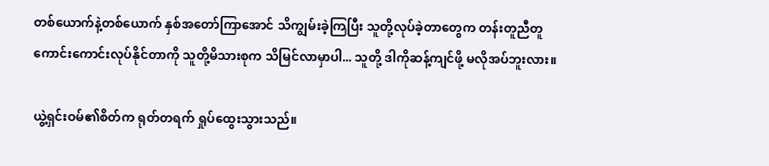တစ်ယောက်နဲ့တစ်ယောက် နှစ်အတော်ကြာအောင် သိကျွမ်းခဲ့ကြပြီး သူတို့လုပ်ခဲ့တာတွေက တန်းတူညီတူ ကောင်းကောင်းလုပ်နိုင်တာကို သူတို့မိသားစုက သိမြင်လာမှာပါ... သူတို့ ဒါကိုဆန့်ကျင်ဖို့ မလိုအပ်ဘူးလား။

ယွဲ့ရှင်းဝမ်၏စိတ်က ရုတ်တရက် ရှုပ်ထွေးသွားသည်။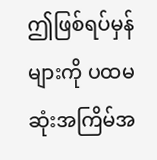ဤဖြစ်ရပ်မှန်များကို ပထမဆုံးအကြိမ်အ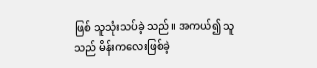ဖြစ် သူသုံးသပ်ခဲ့ သည်။ အကယ်၍ သူသည် မိန်းကလေးဖြစ်ခဲ့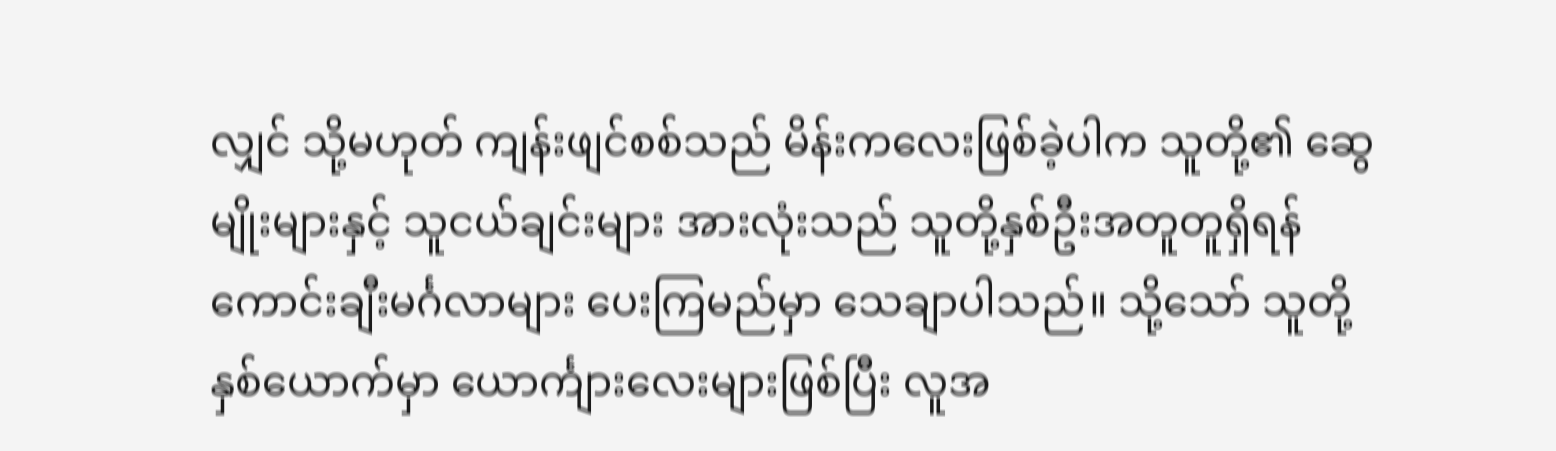လျှင် သို့မဟုတ် ကျန်းဖျင်စစ်သည် မိန်းကလေးဖြစ်ခဲ့ပါက သူတို့၏ ဆွေမျိုးများနှင့် သူငယ်ချင်းများ အားလုံးသည် သူတို့နှစ်ဦးအတူတူရှိရန် ကောင်းချီးမင်္ဂလာများ ပေးကြမည်မှာ သေချာပါသည်။ သို့သော် သူတို့နှစ်ယောက်မှာ ယောင်္ကျားလေးများဖြစ်ပြီး လူအ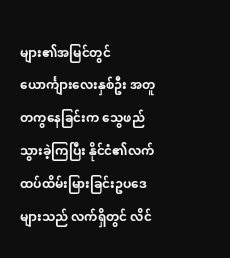များ၏အမြင်တွင် ယောင်္ကျားလေးနှစ်ဦး အတူတကွနေခြင်းက သွေဖည်သွားခဲ့ကြပြီး နိုင်ငံ၏လက်ထပ်ထိမ်းမြားခြင်းဥပဒေများသည် လက်ရှိတွင် လိင်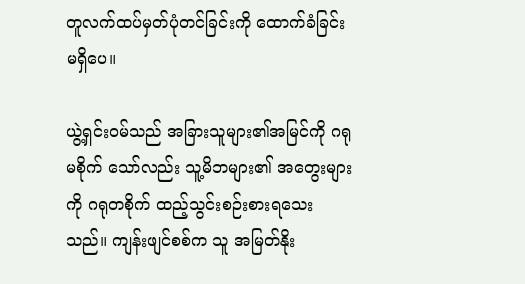တူလက်ထပ်မှတ်ပုံတင်ခြင်းကို ထောက်ခံခြင်းမရှိပေ။

ယွဲ့ရှင်းဝမ်သည် အခြားသူများ၏အမြင်ကို ဂရုမစိုက် သော်လည်း သူ့မိဘများ၏ အတွေးများကို ဂရုတစိုက် ထည့်သွင်းစဉ်းစားရသေးသည်။ ကျန်းဖျင်စစ်က သူ အမြတ်နိုး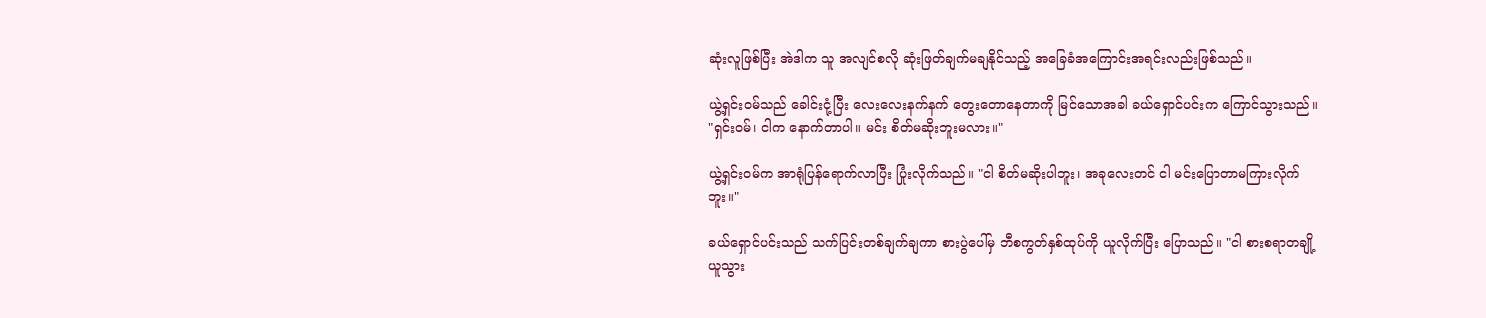ဆုံးလူဖြစ်ပြီး အဲဒါက သူ အလျင်စလို ဆုံးဖြတ်ချက်မချနိုင်သည့် အခြေခံအကြောင်းအရင်းလည်းဖြစ်သည်။

ယွဲ့ရှင်းဝမ်သည် ခေါင်းငုံ့ပြီး လေးလေးနက်နက် တွေးတောနေတာကို မြင်သောအခါ ခယ်ရှောင်ပင်းက ကြောင်သွားသည်။ "ရှင်းဝမ်၊ ငါက နောက်တာပါ။ မင်း စိတ်မဆိုးဘူးမလား။"

ယွဲ့ရှင်းဝမ်က အာရုံပြန်ရောက်လာပြီး ပြုံးလိုက်သည်။ "ငါ စိတ်မဆိုးပါဘူး၊ အခုလေးတင် ငါ မင်းပြောတာမကြားလိုက်ဘူး။"

ခယ်ရှောင်ပင်းသည် သက်ပြင်းတစ်ချက်ချကာ စားပွဲပေါ်မှ ဘီစကွတ်နှစ်ထုပ်ကို ယူလိုက်ပြီး ပြောသည်။ "ငါ စားစရာတချို့ ယူသွား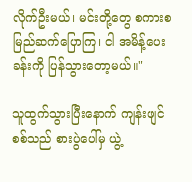လိုက်ဦးမယ်၊ မင်းတို့တွေ စကားစမြည်ဆက်ပြောကြ၊ ငါ အမိန့်ပေးခန်းကို ပြန်သွားတော့မယ်။"

သူထွက်သွားပြီးနောက် ကျန်းဖျင်စစ်သည် စားပွဲပေါ်မှ ယွဲ့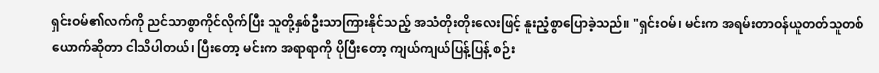ရှင်းဝမ်၏လက်ကို ညင်သာစွာကိုင်လိုက်ပြီး သူတို့နှစ်ဦးသာကြားနိုင်သည့် အသံတိုးတိုးလေးဖြင့် နူးညံ့စွာပြောခဲ့သည်။ "ရှင်းဝမ်၊ မင်းက အရမ်းတာဝန်ယူတတ်သူတစ်ယောက်ဆိုတာ ငါသိပါတယ်၊ ပြီးတော့ မင်းက အရာရာကို ပိုပြီးတော့ ကျယ်ကျယ်ပြန့်ပြန့် စဉ်း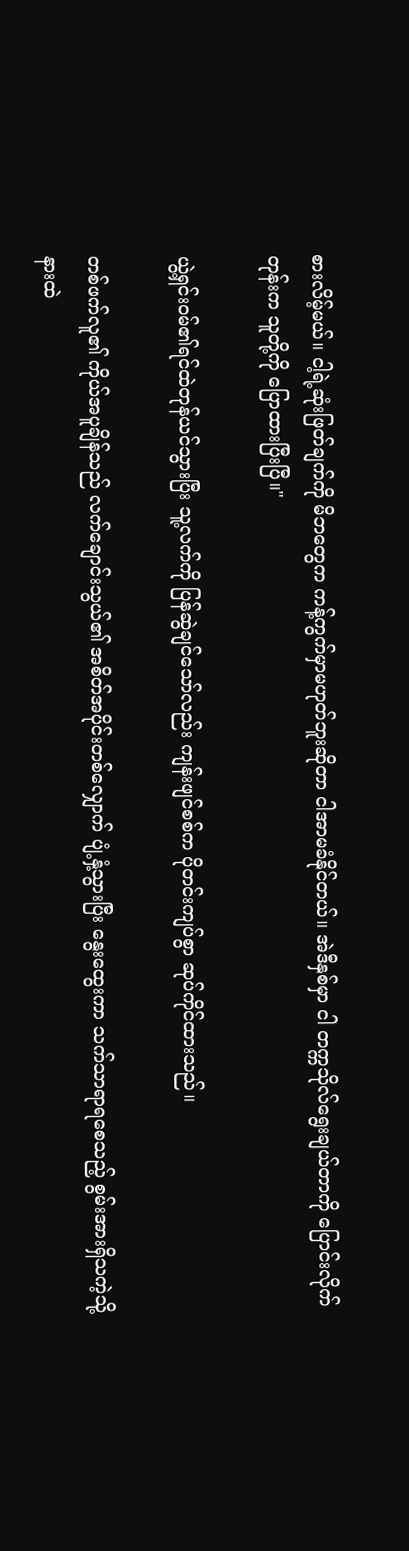စားလိမ့်မယ်။ ငါ့ရဲ့ဆုံးဖြတ်ချက်ကို မိဘတွေက ကန့်ကွက်မှာမဟုတ်ဘူးဆိုတာ ငါအာမခံနိုင်တယ်။ အဲဒီနှစ်မှာ ငါ တက္ကသိုလ်ရွေးချယ်တာကို ပြောင်းလိုက်တုန်းက သူတို့ကို ပြောထားပြီးပြီ။"

ယွဲ့ရှင်းဝမ်၏ရင်ထဲတုန်ယင်သွားပြီး သူ့လက်ကို ပြန်ဆွဲချင်သော်လည်း ကျန်းဖျင်စစ်က ပိုတင်းကျပ်စွာ ဆုပ်ကိုင်ထားသည်။

တစ်ဖက်လူ၏ ကိုယ်အပူချိန်သည် လက်ချောင်းသွယ်၏ အစိတ်အပိုင်းတစ်လျှောက် ပျံ့နှံ့သွားပြီး နွေးထွေးကာ သက်သာရာရစေသည့် စွမ်းအားရှိသကဲ့သို့ နားထဲ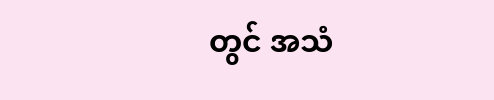တွင် အသံ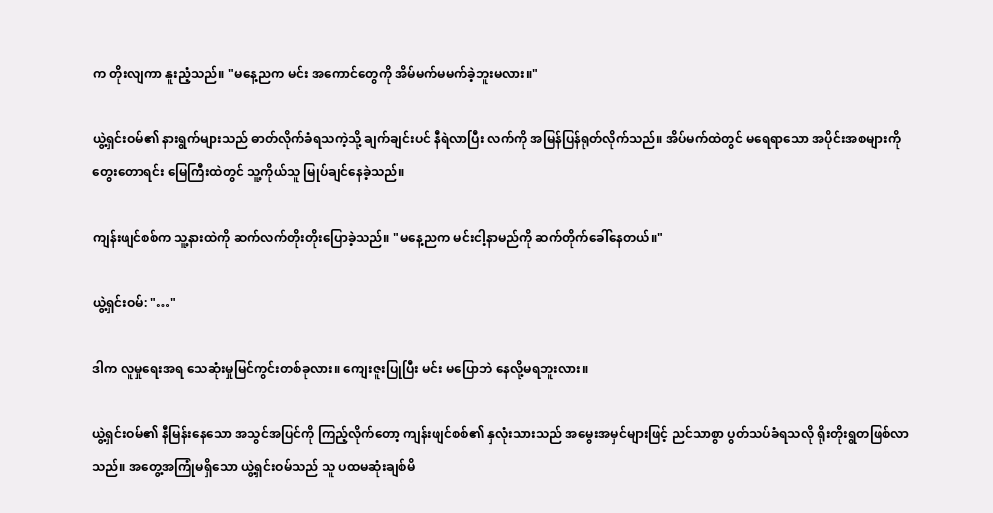က တိုးလျကာ နူးညံ့သည်။ "မနေ့ညက မင်း အကောင်တွေကို အိမ်မက်မမက်ခဲ့ဘူးမလား။"

ယွဲ့ရှင်းဝမ်၏ နားရွက်များသည် ဓာတ်လိုက်ခံရသကဲ့သို့ ချက်ချင်းပင် နီရဲလာပြီး လက်ကို အမြန်ပြန်ရုတ်လိုက်သည်။ အိပ်မက်ထဲတွင် မရေရာသော အပိုင်းအစများကို တွေးတောရင်း မြေကြီးထဲတွင် သူ့ကိုယ်သူ မြုပ်ချင်နေခဲ့သည်။

ကျန်းဖျင်စစ်က သူ့နားထဲကို ဆက်လက်တိုးတိုးပြောခဲ့သည်။ "မနေ့ညက မင်းငါ့နာမည်ကို ဆက်တိုက်ခေါ်နေတယ်။"

ယွဲ့ရှင်းဝမ်: "…"

ဒါက လူမှုရေးအရ သေဆုံးမှုမြင်ကွင်းတစ်ခုလား။ ကျေးဇူးပြုပြီး မင်း မပြောဘဲ နေလို့မရဘူးလား။

ယွဲ့ရှင်းဝမ်၏ နီမြန်းနေသော အသွင်အပြင်ကို ကြည့်လိုက်တော့ ကျန်းဖျင်စစ်၏ နှလုံးသားသည် အမွေးအမှင်များ‌ဖြင့် ညင်သာစွာ ပွတ်သပ်ခံရသလို ရိုးတိုးရွတဖြစ်လာသည်။ အတွေ့အကြုံမရှိသော ယွဲ့ရှင်းဝမ်သည် သူ ပထမဆုံးချစ်မိ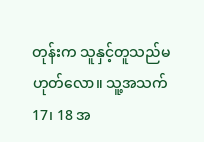တုန်းက သူနှင့်တူသည်မဟုတ်လော။ သူ့အသက် 17၊ 18 အ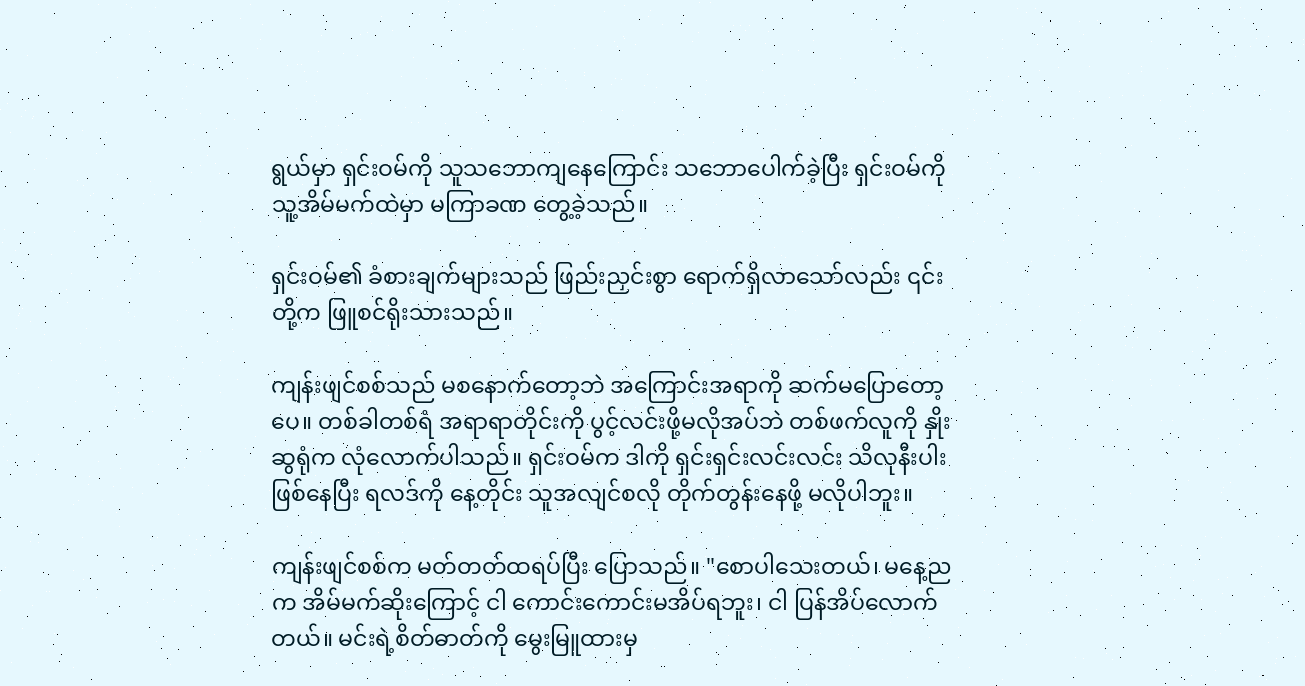ရွယ်မှာ ရှင်းဝမ်ကို သူသဘောကျနေကြောင်း သဘောပေါက်ခဲ့ပြီး ရှင်းဝမ်ကို သူ့အိမ်မက်ထဲမှာ မကြာခဏ တွေ့ခဲ့သည်။

ရှင်းဝမ်၏ ခံစားချက်များသည် ဖြည်းညှင်းစွာ ရောက်ရှိလာသော်လည်း ၎င်းတို့က ဖြူစင်ရိုးသားသည်။

ကျန်းဖျင်စစ်သည် မစနောက်တော့ဘဲ အကြောင်းအရာကို ဆက်မပြောတော့ပေ။ တစ်ခါတစ်ရံ အရာရာတိုင်းကို ပွင့်လင်းဖို့မလိုအပ်ဘဲ တစ်ဖက်လူကို နှိုးဆွရုံက လုံလောက်ပါသည်။ ရှင်းဝမ်က ဒါကို ရှင်းရှင်းလင်းလင်း သိလုနီးပါးဖြစ်နေပြီး ရလဒ်ကို နေ့တိုင်း သူအလျင်စလို တိုက်တွန်းနေဖို့ မလိုပါဘူး။

ကျန်းဖျင်စစ်က မတ်တတ်ထရပ်ပြီး ပြောသည်။ "စောပါသေးတယ်၊ မနေ့ညက အိမ်မက်ဆိုးကြောင့် ငါ ကောင်းကောင်းမအိပ်ရဘူး၊ ငါ ပြန်အိပ်လောက်တယ်။ မင်းရဲ့စိတ်ဓာတ်ကို မွေးမြူထားမှ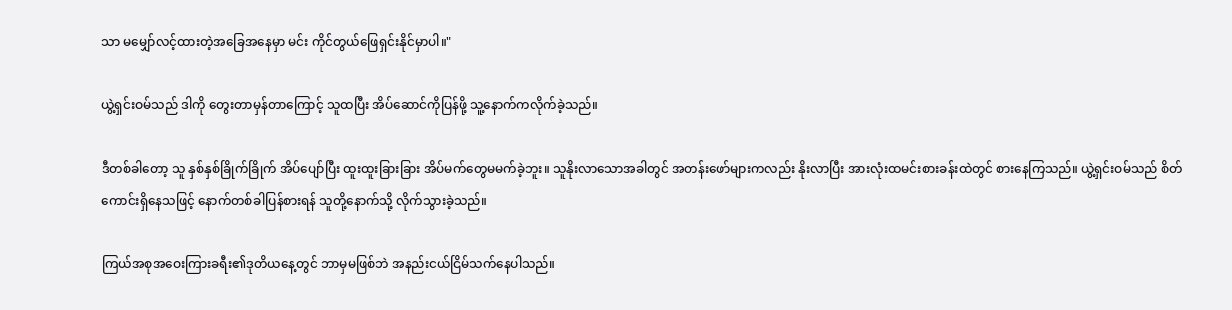သာ မမျှော်လင့်ထားတဲ့အခြေအနေမှာ မင်း ကိုင်တွယ်ဖြေရှင်းနိုင်မှာပါ။"

ယွဲ့ရှင်းဝမ်သည် ဒါကို တွေးတာမှန်တာကြောင့် သူထပြီး အိပ်ဆောင်ကိုပြန်ဖို့ သူ့နောက်ကလိုက်ခဲ့သည်။

ဒီတစ်ခါတော့ သူ နှစ်နှစ်ခြိုက်ခြိုက် အိပ်ပျော်ပြီး ထူးထူးခြားခြား အိပ်မက်တွေမမက်ခဲ့ဘူး။ သူနိုးလာသောအခါတွင် အတန်းဖော်များကလည်း နိုးလာပြီး အားလုံးထမင်းစားခန်းထဲတွင် စားနေကြသည်။ ယွဲ့ရှင်းဝမ်သည် စိတ်ကောင်းရှိနေသဖြင့် နောက်တစ်ခါပြန်စားရန် သူတို့နောက်သို့ လိုက်သွားခဲ့သည်။

ကြယ်အစုအဝေးကြားခရီး၏ဒုတိယနေ့တွင် ဘာမှမဖြစ်ဘဲ အနည်းငယ်ငြိမ်သက်နေပါသည်။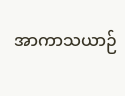အာကာသယာဉ်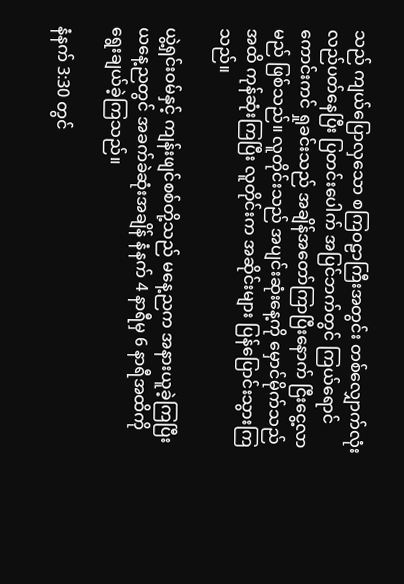သည် ကျယ်ပြောလှသော စကြဝဠာကြီးအတွင်း တစ်လျှောက်လုံး လည်ပတ်နေပြီး ပြတင်းပေါက် အပြင်ဘက်တွင် ကြယ်ရောင်ကောင်းကင် ရှုခင်းသည် အချိန်အတော်ကြာပြီးနောက် ငြီးငွေ့လာမည် ဖြစ်သည်။ လူတိုင်းသည် အပျင်းဆုံးနေ့ကို မှောင်မိုက်သည်အထိ ကုန်ဆုံးကြပြီး လူတိုင်းက အဆိုင်းများ ပြန်ပြောင်းသွားကြသည်။

ယွဲ့ရှင်းဝမ်နှင့် ကျန်းဖျင်စစ်တို့သည် မနေ့ညက အနားယူခဲ့ကြပြီး ယနေ့ညတွင် အခက်ခဲဆုံးအချိန် နံနက် 4 နာရီမှ 6 နာရီအထိကို ရွေးချယ်ခဲ့ကြသည်။

နံနက် 3:30 တွင်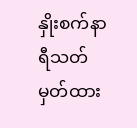နှိုးစက်နာရီသတ်မှတ်ထား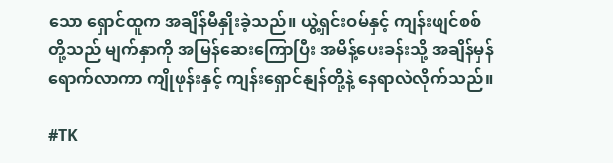သော ရှောင်ထူက အချိန်မီနှိုးခဲ့သည်။ ယွဲ့ရှင်းဝမ်နှင့် ကျန်းဖျင်စစ်တို့သည် မျက်နှာကို အမြန်ဆေးကြောပြီး အမိန့်ပေးခန်းသို့ အချိန်မှန်ရောက်လာကာ ကျိုဖုန်းနှင့် ကျန်းရှောင်နျန်တို့နဲ့ နေရာလဲလိုက်သည်။

#TK